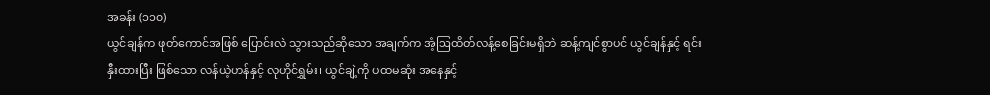အခန်း (၁၁၀)
ယွင်ချန်က ဖုတ်ကောင်အဖြစ် ပြောင်းလဲ သွားသည်ဆိုသော အချက်က အံ့ဩထိတ်လန့်စေခြင်းမရှိဘဲ ဆန့်ကျင်စွာပင် ယွင်ချန်နှင့် ရင်းနှီးထားပြီး ဖြစ်သော လန်ယဲ့ဟန်နှင့် လုဟိုင်ရွှမ်း၊ ယွင်ချဲ့ကို ပထမဆုံး အနေနှင့်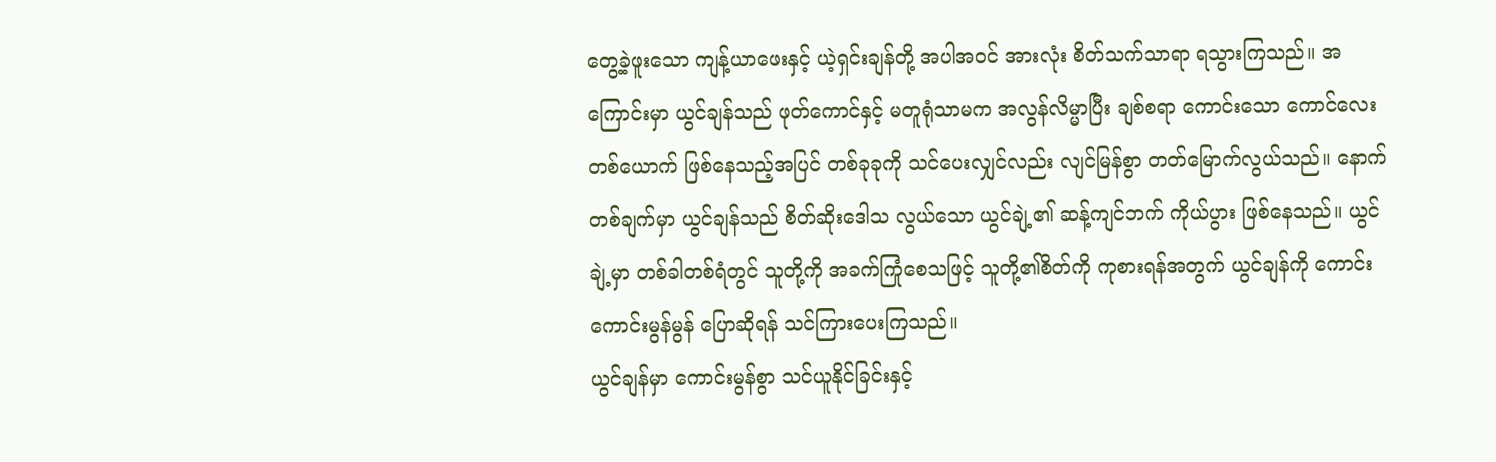တွေ့ခဲ့ဖူးသော ကျန့်ယာဖေးနှင့် ယဲ့ရှင်းချန်တို့ အပါအဝင် အားလုံး စိတ်သက်သာရာ ရသွားကြသည်။ အကြောင်းမှာ ယွင်ချန်သည် ဖုတ်ကောင်နှင့် မတူရုံသာမက အလွန်လိမ္မာပြီး ချစ်စရာ ကောင်းသော ကောင်လေး တစ်ယောက် ဖြစ်နေသည့်အပြင် တစ်ခုခုကို သင်ပေးလျှင်လည်း လျင်မြန်စွာ တတ်မြောက်လွယ်သည်။ နောက်တစ်ချက်မှာ ယွင်ချန်သည် စိတ်ဆိုးဒေါသ လွယ်သော ယွင်ချဲ့၏ ဆန့်ကျင်ဘက် ကိုယ်ပွား ဖြစ်နေသည်။ ယွင်ချဲ့မှာ တစ်ခါတစ်ရံတွင် သူတို့ကို အခက်ကြုံစေသဖြင့် သူတို့၏စိတ်ကို ကုစားရန်အတွက် ယွင်ချန်ကို ကောင်းကောင်းမွန်မွန် ပြောဆိုရန် သင်ကြားပေးကြသည်။
ယွင်ချန်မှာ ကောင်းမွန်စွာ သင်ယူနိုင်ခြင်းနှင့်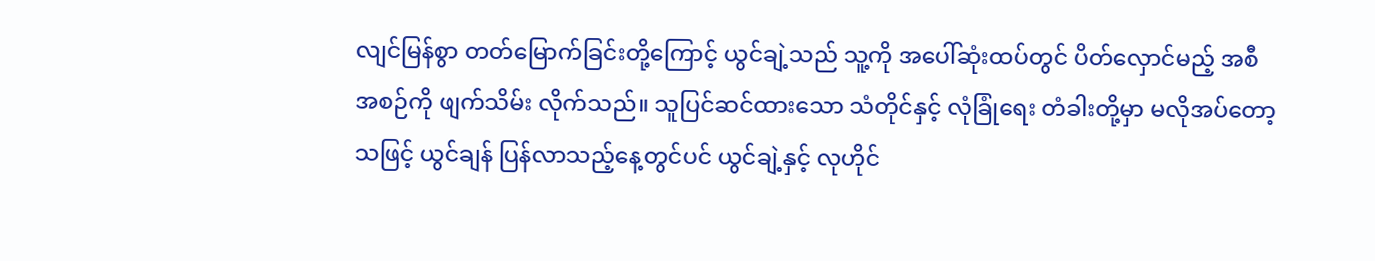လျင်မြန်စွာ တတ်မြောက်ခြင်းတို့ကြောင့် ယွင်ချဲ့သည် သူ့ကို အပေါ်ဆုံးထပ်တွင် ပိတ်လှောင်မည့် အစီအစဉ်ကို ဖျက်သိမ်း လိုက်သည်။ သူပြင်ဆင်ထားသော သံတိုင်နှင့် လုံခြုံရေး တံခါးတို့မှာ မလိုအပ်တော့သဖြင့် ယွင်ချန် ပြန်လာသည့်နေ့တွင်ပင် ယွင်ချဲ့နှင့် လုဟိုင်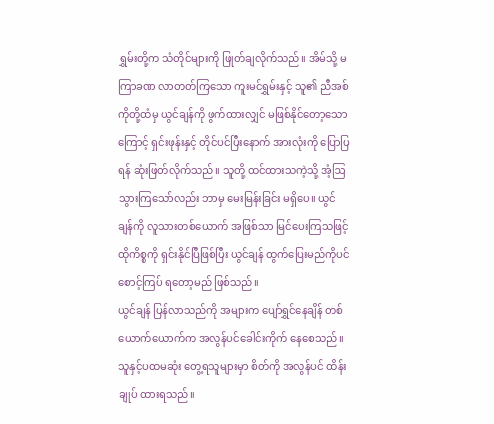ရွှမ်းတို့က သံတိုင်များကို ဖြုတ်ချလိုက်သည်။ အိမ်သို့ မကြာခဏ လာတတ်ကြသော ကူးမင်ရွှမ်းနှင့် သူ၏ ညီအစ်ကိုတို့ထံမှ ယွင်ချန်ကို ဖွက်ထားလျှင် မဖြစ်နိုင်တော့သောကြောင့် ရှင်းဖုန်းနှင့် တိုင်ပင်ပြီးနောက် အားလုံးကို ပြောပြရန် ဆုံးဖြတ်လိုက်သည်။ သူတို့ ထင်ထားသကဲ့သို့ အံ့ဩသွားကြသော်လည်း ဘာမှ မေးမြန်းခြင်း မရှိပေ။ ယွင်ချန်ကို လူသားတစ်ယောက် အဖြစ်သာ မြင်ပေးကြသဖြင့် ထိုကိစ္စကို ရှင်းနိုင်ပြီဖြစ်ပြီး ယွင်ချန် ထွက်ပြေးမည်ကိုပင် စောင့်ကြပ် ရတော့မည် ဖြစ်သည်။
ယွင်ချန် ပြန်လာသည်ကို အများက ပျော်ရွှင်နေချိန် တစ်ယောက်ယောက်က အလွန်ပင်ခေါင်းကိုက် နေစေသည်။ သူနှင့်ပထမဆုံး တွေ့ရသူများမှာ စိတ်ကို အလွန်ပင် ထိန်းချုပ် ထားရသည်။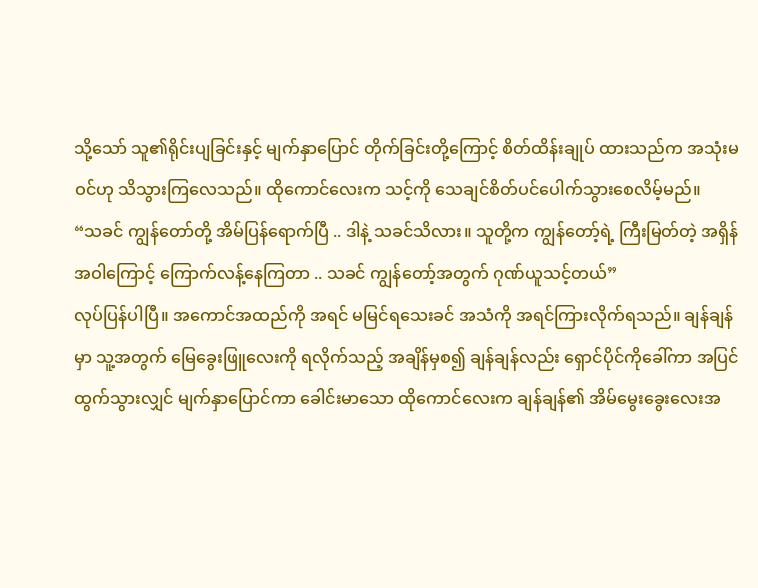သို့သော် သူ၏ရိုင်းပျခြင်းနှင့် မျက်နှာပြောင် တိုက်ခြင်းတို့ကြောင့် စိတ်ထိန်းချုပ် ထားသည်က အသုံးမဝင်ဟု သိသွားကြလေသည်။ ထိုကောင်လေးက သင့်ကို သေချင်စိတ်ပင်ပေါက်သွားစေလိမ့်မည်။
“သခင် ကျွန်တော်တို့ အိမ်ပြန်ရောက်ပြီ .. ဒါနဲ့ သခင်သိလား။ သူတို့က ကျွန်တော့်ရဲ့ ကြီးမြတ်တဲ့ အရှိန်အဝါကြောင့် ကြောက်လန့်နေကြတာ .. သခင် ကျွန်တော့်အတွက် ဂုဏ်ယူသင့်တယ်”
လုပ်ပြန်ပါပြီ။ အကောင်အထည်ကို အရင် မမြင်ရသေးခင် အသံကို အရင်ကြားလိုက်ရသည်။ ချန်ချန်မှာ သူ့အတွက် မြေခွေးဖြူလေးကို ရလိုက်သည့် အချိန်မှစ၍ ချန်ချန်လည်း ရှောင်ပိုင်ကိုခေါ်ကာ အပြင်ထွက်သွားလျှင် မျက်နှာပြောင်ကာ ခေါင်းမာသော ထိုကောင်လေးက ချန်ချန်၏ အိမ်မွေးခွေးလေးအ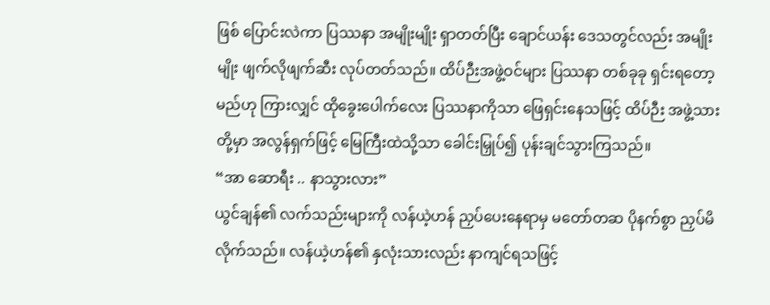ဖြစ် ပြောင်းလဲကာ ပြဿနာ အမျိုးမျိုး ရှာတတ်ပြီး ချောင်ယန်း ဒေသတွင်လည်း အမျိုးမျိုး ဖျက်လိုဖျက်ဆီး လုပ်တတ်သည်။ ထိပ်ဉီးအဖွဲ့ဝင်များ ပြဿနာ တစ်ခုခု ရှင်းရတော့မည်ဟု ကြားလျှင် ထိုခွေးပေါက်လေး ပြဿနာကိုသာ ဖြေရှင်းနေသဖြင့် ထိပ်ဉီး အဖွဲ့သားတို့မှာ အလွန်ရှက်ဖြင့် မြေကြီးထဲသို့သာ ခေါင်းမြှုပ်၍ ပုန်းချင်သွားကြသည်။
“အာ ဆောရီး .. နာသွားလား”
ယွင်ချန်၏ လက်သည်းများကို လန်ယဲ့ဟန် ညှပ်ပေးနေရာမှ မတော်တဆ ပိုနက်စွာ ညှပ်မိလိုက်သည်။ လန်ယဲ့ဟန်၏ နှလုံးသားလည်း နာကျင်ရသဖြင့်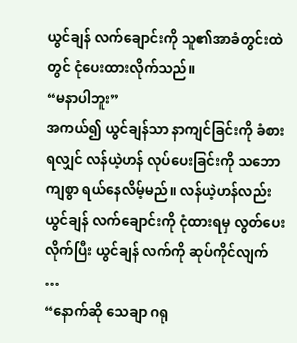ယွင်ချန် လက်ချောင်းကို သူ၏အာခံတွင်းထဲတွင် ငုံပေးထားလိုက်သည်။
“မနာပါဘူး”
အကယ်၍ ယွင်ချန်သာ နာကျင်ခြင်းကို ခံစားရလျှင် လန်ယဲ့ဟန် လုပ်ပေးခြင်းကို သဘောကျစွာ ရယ်နေလိမ့်မည်။ လန်ယဲ့ဟန်လည်း ယွင်ချန် လက်ချောင်းကို ငုံထားရမှ လွတ်ပေးလိုက်ပြီး ယွင်ချန် လက်ကို ဆုပ်ကိုင်လျက် …
“နောက်ဆို သေချာ ဂရု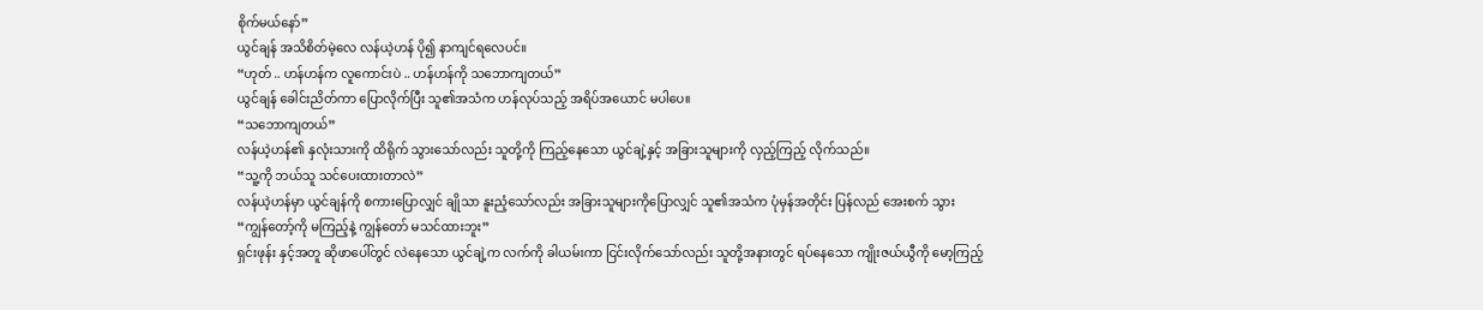စိုက်မယ်နော်”
ယွင်ချန် အသိစိတ်မဲ့လေ လန်ယဲ့ဟန် ပို၍ နာကျင်ရလေပင်။
“ဟုတ် .. ဟန်ဟန်က လူကောင်းပဲ .. ဟန်ဟန်ကို သဘောကျတယ်”
ယွင်ချန် ခေါင်းညိတ်ကာ ပြောလိုက်ပြီး သူ၏အသံက ဟန်လုပ်သည့် အရိပ်အယောင် မပါပေ။
“သဘောကျတယ်”
လန်ယဲ့ဟန်၏ နှလုံးသားကို ထိရိုက် သွားသော်လည်း သူတို့ကို ကြည့်နေသော ယွင်ချဲ့နှင့် အခြားသူများကို လှည့်ကြည့် လိုက်သည်။
“သူ့ကို ဘယ်သူ သင်ပေးထားတာလဲ”
လန်ယဲ့ဟန်မှာ ယွင်ချန်ကို စကားပြောလျှင် ချိုသာ နူးညံ့သော်လည်း အခြားသူများကိုပြောလျှင် သူ၏အသံက ပုံမှန်အတိုင်း ပြန်လည် အေးစက် သွား
“ကျွန်တော့်ကို မကြည့်နဲ့ ကျွန်တော် မသင်ထားဘူး”
ရှင်းဖုန်း နှင့်အတူ ဆိုဖာပေါ်တွင် လဲနေသော ယွင်ချဲ့က လက်ကို ခါယမ်းကာ ငြင်းလိုက်သော်လည်း သူတို့အနားတွင် ရပ်နေသော ကျိုးဇယ်ယွီကို မော့ကြည့်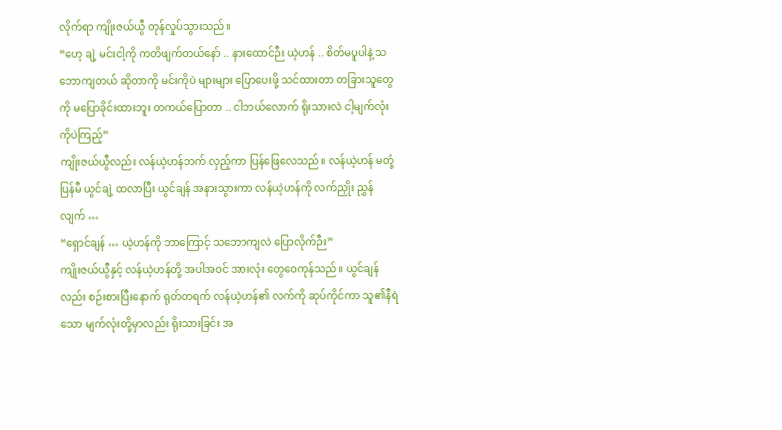လိုက်ရာ ကျိုးဇယ်ယွီ တုန်လှုပ်သွားသည်။
“ဟေ့ ချဲ့ မင်းငါ့ကို ကတိဖျက်တယ်နော် .. နားထောင်ဉီး ယဲ့ဟန် .. စိတ်မပူပါနဲ့ သဘောကျတယ် ဆိုတာကို မင်းကိုပဲ များများ ပြောပေးဖို့ သင်ထားတာ တခြားသူတွေကို မပြောခိုင်းထားဘူး တကယ်ပြောတာ .. ငါဘယ်လောက် ရိုးသားလဲ ငါ့မျက်လုံးကိုပဲကြည့်”
ကျိုးဇယ်ယွီလည်း လန်ယဲ့ဟန်ဘက် လှည့်ကာ ပြန်ဖြေလေသည်။ လန်ယဲ့ဟန် မတုံ့ပြန်မီ ယွင်ချဲ့ ထလာပြီး ယွင်ချန် အနားသွားကာ လန်ယဲ့ဟန်ကို လက်ညှိုး ညွှန်လျက် …
“ရှောင်ချန် … ယဲ့ဟန်ကို ဘာကြောင့် သဘောကျလဲ ပြောလိုက်ဉီး”
ကျိုးဇယ်ယွီနှင့် လန်ယဲ့ဟန်တို့ အပါအဝင် အားလုံး တွေဝေကုန်သည်။ ယွင်ချန်လည်း စဉ်းစားပြီးနောက် ရုတ်တရက် လန်ယဲ့ဟန်၏ လက်ကို ဆုပ်ကိုင်ကာ သူ၏နီရဲသော မျက်လုံးတို့မှာလည်း ရိုးသားခြင်း အ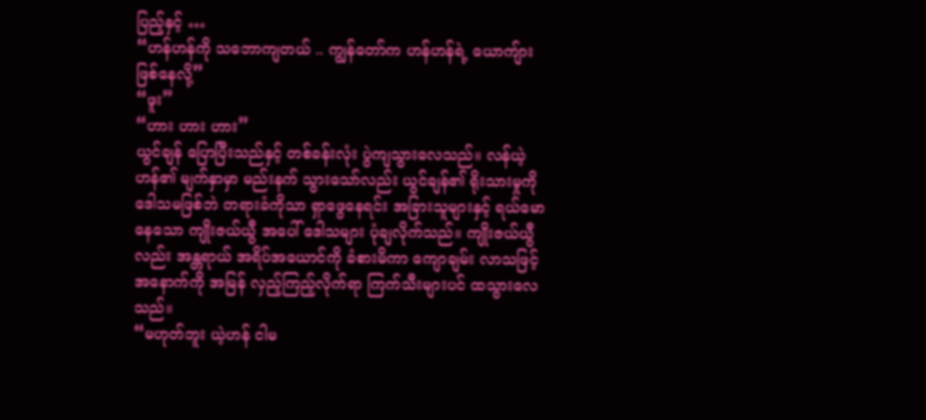ပြည့်နှင့် …
“ဟန်ဟန်ကို သဘောကျတယ် .. ကျွန်တော်က ဟန်ဟန်ရဲ့ ယောကျ်ားဖြစ်နေလို့”
“ဖူး”
“ဟား ဟား ဟား”
ယွင်ချန် ပြောပြီးသည်နှင့် တစ်ခန်းလုံး ပွဲကျသွားလေသည်။ လန်ယဲ့ဟန်၏ မျက်နှာမှာ မည်းနက် သွားသော်လည်း ယွင်ချန်၏ ရိုးသားမှုကို ဒေါသမဖြစ်ဘဲ တရားခံကိုသာ ရှာဖွေနေရင်း အခြားသူများနှင့် ရယ်မောနေသော ကျိုးဇယ်ယွီ အပေါ် ဒေါသများ ပုံချလိုက်သည်။ ကျိုးဇယ်ယွီလည်း အန္တရာယ် အရိပ်အယောင်ကို ခံစားမိကာ ကျောချမ်း လာသဖြင့် အနောက်ကို အမြန် လှည့်ကြည့်လိုက်ရာ ကြက်သီးများပင် ထသွားလေသည်။
“မဟုတ်ဘူး ယဲ့ဟန် ငါမ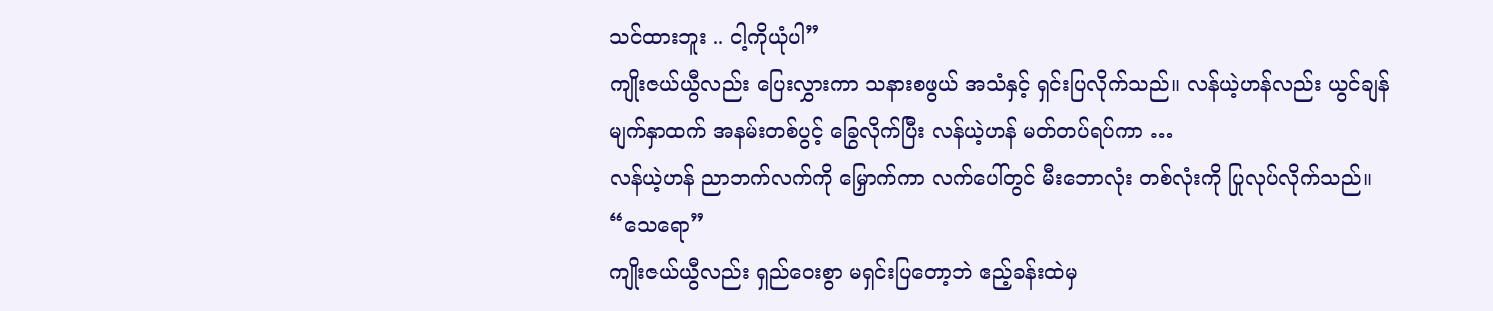သင်ထားဘူး .. ငါ့ကိုယုံပါ”
ကျိုးဇယ်ယွီလည်း ပြေးလွှားကာ သနားစဖွယ် အသံနှင့် ရှင်းပြလိုက်သည်။ လန်ယဲ့ဟန်လည်း ယွင်ချန် မျက်နှာထက် အနမ်းတစ်ပွင့် ခြွေလိုက်ပြီး လန်ယဲ့ဟန် မတ်တပ်ရပ်ကာ …
လန်ယဲ့ဟန် ညာဘက်လက်ကို မြှောက်ကာ လက်ပေါ်တွင် မီးဘောလုံး တစ်လုံးကို ပြုလုပ်လိုက်သည်။
“သေရော”
ကျိုးဇယ်ယွီလည်း ရှည်ဝေးစွာ မရှင်းပြတော့ဘဲ ဧည့်ခန်းထဲမှ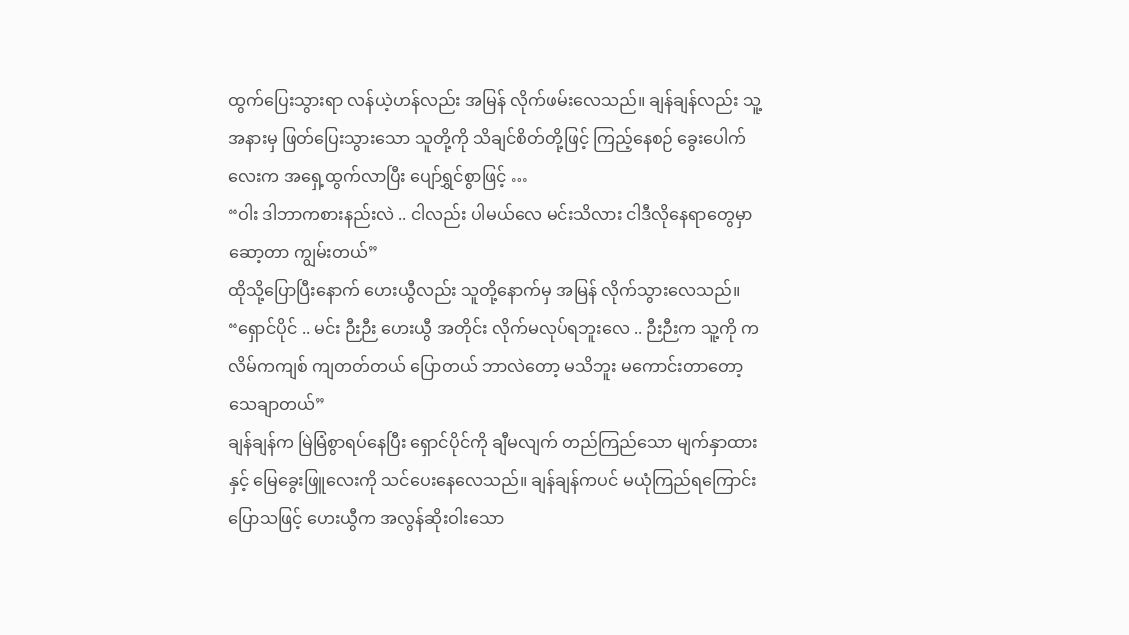ထွက်ပြေးသွားရာ လန်ယဲ့ဟန်လည်း အမြန် လိုက်ဖမ်းလေသည်။ ချန်ချန်လည်း သူ့အနားမှ ဖြတ်ပြေးသွားသော သူတို့ကို သိချင်စိတ်တို့ဖြင့် ကြည့်နေစဉ် ခွေးပေါက်လေးက အရှေ့ထွက်လာပြီး ပျော်ရွှင်စွာဖြင့် …
“ဝါး ဒါဘာကစားနည်းလဲ .. ငါလည်း ပါမယ်လေ မင်းသိလား ငါဒီလိုနေရာတွေမှာ ဆော့တာ ကျွမ်းတယ်”
ထိုသို့ပြောပြီးနောက် ဟေးယွီလည်း သူတို့နောက်မှ အမြန် လိုက်သွားလေသည်။
“ရှောင်ပိုင် .. မင်း ဉီးဉီး ဟေးယွီ အတိုင်း လိုက်မလုပ်ရဘူးလေ .. ဉီးဉီးက သူ့ကို ကလိမ်ကကျစ် ကျတတ်တယ် ပြောတယ် ဘာလဲတော့ မသိဘူး မကောင်းတာတော့ သေချာတယ်”
ချန်ချန်က မြဲမြံစွာရပ်နေပြီး ရှောင်ပိုင်ကို ချီမလျက် တည်ကြည်သော မျက်နှာထားနှင့် မြေခွေးဖြူလေးကို သင်ပေးနေလေသည်။ ချန်ချန်ကပင် မယုံကြည်ရကြောင်း ပြောသဖြင့် ဟေးယွီက အလွန်ဆိုးဝါးသော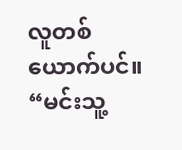လူတစ်ယောက်ပင်။
“မင်းသူ့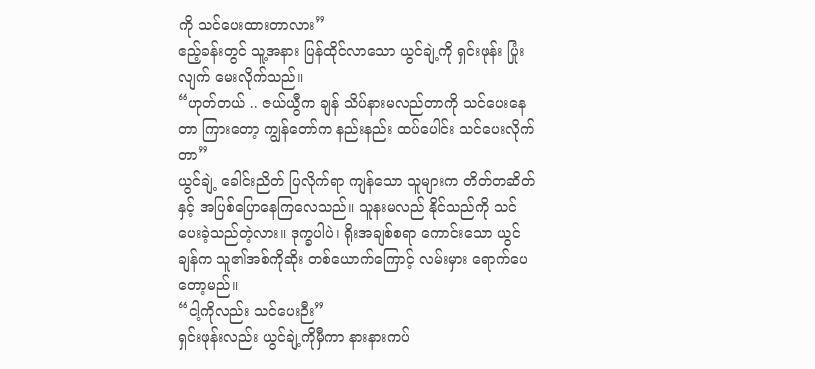ကို သင်ပေးထားတာလား”
ဧည့်ခန်းတွင် သူ့အနား ပြန်ထိုင်လာသော ယွင်ချဲ့ကို ရှင်းဖုန်း ပြုံးလျက် မေးလိုက်သည်။
“ဟုတ်တယ် .. ဇယ်ယွီက ချန် သိပ်နားမလည်တာကို သင်ပေးနေတာ ကြားတော့ ကျွန်တော်က နည်းနည်း ထပ်ပေါင်း သင်ပေးလိုက်တာ”
ယွင်ချဲ့ ခေါင်းညိတ် ပြလိုက်ရာ ကျန်သော သူများက တိတ်တဆိတ်နှင့် အပြစ်ပြောနေကြလေသည်။ သူနးမလည် နိုင်သည်ကို သင်ပေးခဲ့သည်တဲ့လား။ ဒုက္ခပါပဲ၊ ရိုးအချစ်စရာ ကောင်းသော ယွင်ချန်က သူ၏အစ်ကိုဆိုး တစ်ယောက်ကြောင့် လမ်းမှား ရောက်ပေတော့မည်။
“ငါ့ကိုလည်း သင်ပေးဉီး”
ရှင်းဖုန်းလည်း ယွင်ချဲ့ကိုမှီကာ နားနားကပ်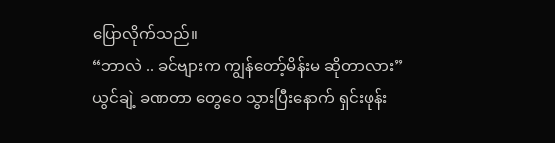ပြောလိုက်သည်။
“ဘာလဲ .. ခင်ဗျားက ကျွန်တော့်မိန်းမ ဆိုတာလား”
ယွင်ချဲ့ ခဏတာ တွေဝေ သွားပြီးနောက် ရှင်းဖုန်း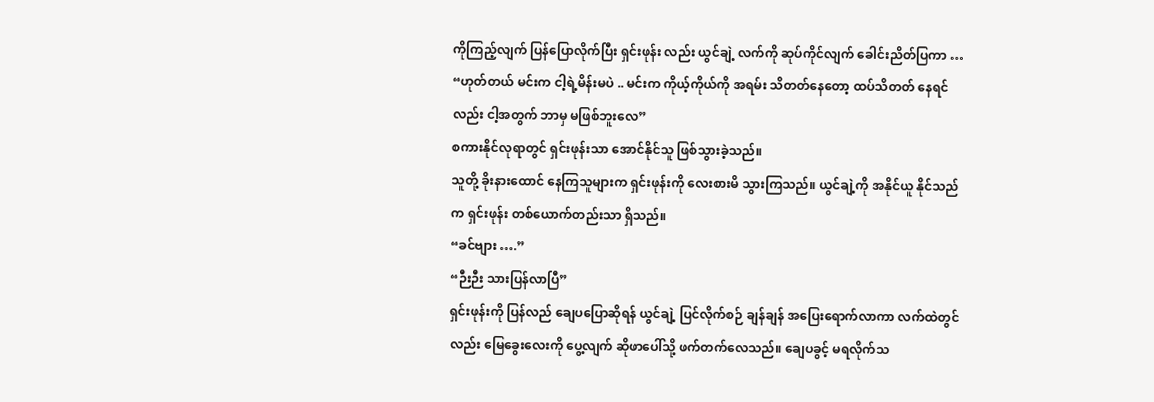ကိုကြည့်လျက် ပြန်ပြောလိုက်ပြီး ရှင်းဖုန်း လည်း ယွင်ချဲ့ လက်ကို ဆုပ်ကိုင်လျက် ခေါင်းညိတ်ပြကာ …
“ဟုတ်တယ် မင်းက ငါ့ရဲ့မိန်းမပဲ .. မင်းက ကိုယ့်ကိုယ်ကို အရမ်း သိတတ်နေတော့ ထပ်သိတတ် နေရင်လည်း ငါ့အတွက် ဘာမှ မဖြစ်ဘူးလေ”
စကားနိုင်လုရာတွင် ရှင်းဖုန်းသာ အောင်နိုင်သူ ဖြစ်သွားခဲ့သည်။
သူတို့ ခိုးနားထောင် နေကြသူများက ရှင်းဖုန်းကို လေးစားမိ သွားကြသည်။ ယွင်ချဲ့ကို အနိုင်ယူ နိုင်သည်က ရှင်းဖုန်း တစ်ယောက်တည်းသာ ရှိသည်။
“ခင်ဗျား ….”
“ဉီးဉီး သားပြန်လာပြီ”
ရှင်းဖုန်းကို ပြန်လည် ချေပပြောဆိုရန် ယွင်ချဲ့ ပြင်လိုက်စဉ် ချန်ချန် အပြေးရောက်လာကာ လက်ထဲတွင်လည်း မြေခွေးလေးကို ပွေ့လျက် ဆိုဖာပေါ်သို့ ဖက်တက်လေသည်။ ချေပခွင့် မရလိုက်သ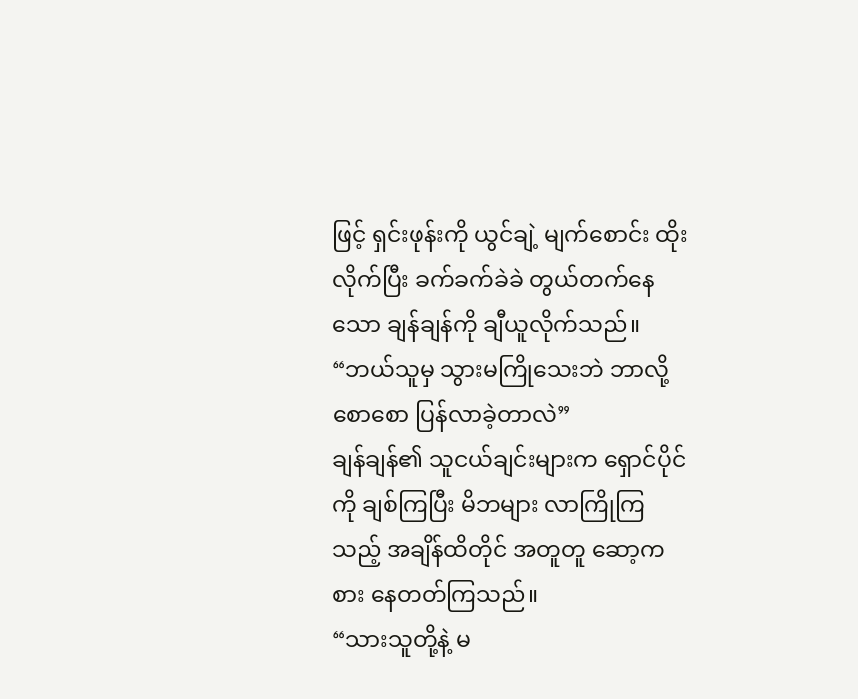ဖြင့် ရှင်းဖုန်းကို ယွင်ချဲ့ မျက်စောင်း ထိုးလိုက်ပြီး ခက်ခက်ခဲခဲ တွယ်တက်နေသော ချန်ချန်ကို ချီယူလိုက်သည်။
“ဘယ်သူမှ သွားမကြိုသေးဘဲ ဘာလို့စောစော ပြန်လာခဲ့တာလဲ”
ချန်ချန်၏ သူငယ်ချင်းများက ရှောင်ပိုင်ကို ချစ်ကြပြီး မိဘများ လာကြိုကြသည့် အချိန်ထိတိုင် အတူတူ ဆော့ကစား နေတတ်ကြသည်။
“သားသူတို့နဲ့ မ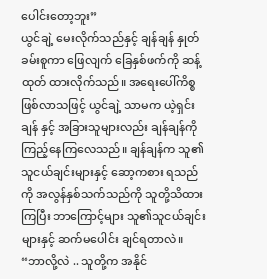ပေါင်းတော့ဘူး”
ယွင်ချဲ့ မေးလိုက်သည်နှင့် ချန်ချန် နှုတ်ခမ်းစူကာ ဖြေလျက် ခြေနှစ်ဖက်ကို ဆန့်ထုတ် ထားလိုက်သည်။ အရေးပေါ်ကိစ္စ ဖြစ်လာသဖြင့် ယွင်ချဲ့ သာမက ယဲ့ရှင်းချန် နှင့် အခြားသူများလည်း ချန်ချန်ကို ကြည့်နေကြလေသည်။ ချန်ချန်က သူ၏သူငယ်ချင်းများနှင့် ဆော့ကစား ရသည်ကို အလွန်နှစ်သက်သည်ကို သူတို့သိထားကြပြီး ဘာကြောင့်များ သူ၏သူငယ်ချင်းများနှင့် ဆက်မပေါင်း ချင်ရတာလဲ။
“ဘာလို့လဲ .. သူတို့က အနိုင်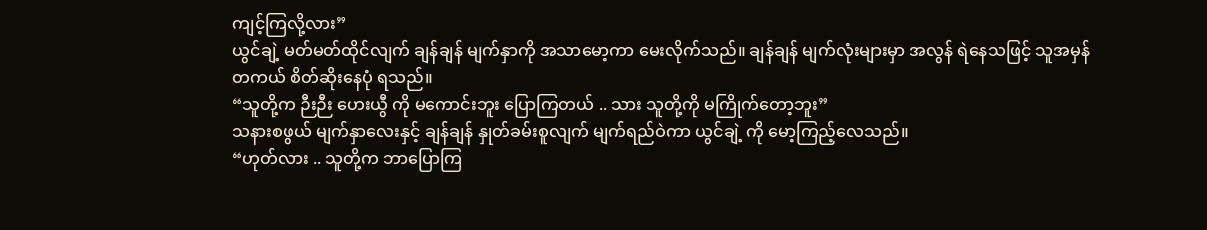ကျင့်ကြလို့လား”
ယွင်ချဲ့ မတ်မတ်ထိုင်လျက် ချန်ချန် မျက်နှာကို အသာမော့ကာ မေးလိုက်သည်။ ချန်ချန် မျက်လုံးများမှာ အလွန် ရဲနေသဖြင့် သူအမှန်တကယ် စိတ်ဆိုးနေပုံ ရသည်။
“သူတို့က ဉီးဉီး ဟေးယွီ ကို မကောင်းဘူး ပြောကြတယ် .. သား သူတို့ကို မကြိုက်တော့ဘူး”
သနားစဖွယ် မျက်နှာလေးနှင့် ချန်ချန် နှုတ်ခမ်းစူလျက် မျက်ရည်ဝဲကာ ယွင်ချဲ့ ကို မော့ကြည့်လေသည်။
“ဟုတ်လား .. သူတို့က ဘာပြောကြ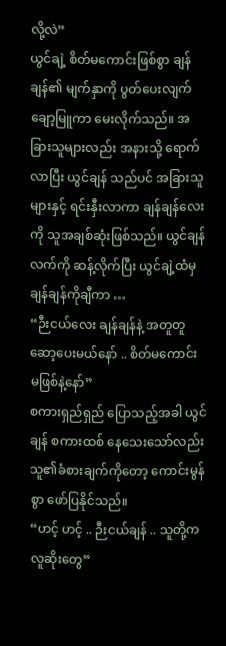လို့လဲ”
ယွင်ချဲ့ စိတ်မကောင်းဖြစ်စွာ ချန်ချန်၏ မျက်နှာကို ပွတ်ပေးလျက် ချော့မြူကာ မေးလိုက်သည်။ အခြားသူများလည်း အနားသို့ ရောက်လာပြီး ယွင်ချန် သည်ပင် အခြားသူများနှင့် ရင်းနှီးလာကာ ချန်ချန်လေးကို သူအချစ်ဆုံးဖြစ်သည်။ ယွင်ချန် လက်ကို ဆန့်လိုက်ပြီး ယွင်ချဲ့ထံမှ ချန်ချန်ကိုချီကာ …
“ဉီးငယ်လေး ချန်ချန်နဲ့ အတူတူ ဆော့ပေးမယ်နော် .. စိတ်မကောင်း မဖြစ်နဲ့နော်”
စကားရှည်ရှည် ပြောသည့်အခါ ယွင်ချန် စကားထစ် နေသေးသော်လည်း သူ၏ခံစားချက်ကိုတော့ ကောင်းမွန်စွာ ဖော်ပြနိုင်သည်။
“ဟင့် ဟင့် .. ဉီးငယ်ချန် .. သူတို့က လူဆိုးတွေ”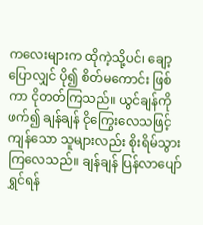ကလေးများက ထိုကဲ့သို့ပင်၊ ချော့ပြောလျှင် ပို၍ စိတ်မကောင်း ဖြစ်ကာ ငိုတတ်ကြသည်။ ယွင်ချန်ကိုဖက်၍ ချန်ချန် ငိုကြွေးလေသဖြင့် ကျန်သော သူများလည်း စိုးရိမ်သွားကြလေသည်။ ချန်ချန် ပြန်လာပျော်ရွှင်ရန်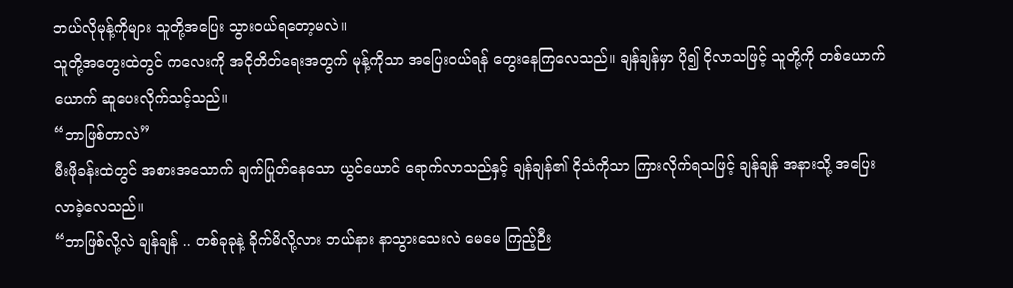ဘယ်လိုမုန့်ကိုများ သူတို့အပြေး သွားဝယ်ရတော့မလဲ။
သူတို့အတွေးထဲတွင် ကလေးကို အငိုတိတ်ရေးအတွက် မုန့်ကိုသာ အပြေးဝယ်ရန် တွေးနေကြလေသည်။ ချန်ချန်မှာ ပို၍ ငိုလာသဖြင့် သူတို့ကို တစ်ယောက်ယောက် ဆူပေးလိုက်သင့်သည်။
“ဘာဖြစ်တာလဲ”
မီးဖိုခန်းထဲတွင် အစားအသောက် ချက်ပြုတ်နေသော ယွင်ယောင် ရောက်လာသည်နှင့် ချန်ချန်၏ ငိုသံကိုသာ ကြားလိုက်ရသဖြင့် ချန်ချန် အနားသို့ အပြေးလာခဲ့လေသည်။
“ဘာဖြစ်လို့လဲ ချန်ချန် .. တစ်ခုခုနဲ့ ခိုက်မိလို့လား ဘယ်နား နာသွားသေးလဲ မေမေ ကြည့်ဉီး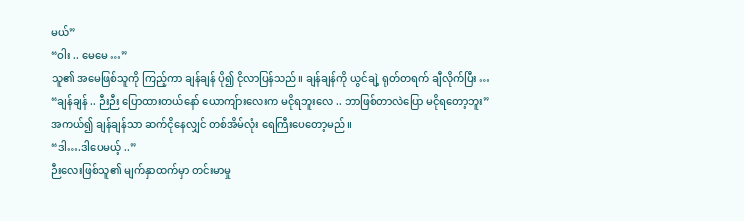မယ်”
“ဝါး .. မေမေ …”
သူ၏ အမေဖြစ်သူကို ကြည့်ကာ ချန်ချန် ပို၍ ငိုလာပြန်သည်။ ချန်ချန်ကို ယွင်ချဲ့ ရုတ်တရက် ချီလိုက်ပြီး …
“ချန်ချန် .. ဉီးဉီး ပြောထားတယ်နော် ယောကျ်ားလေးက မငိုရဘူးလေ .. ဘာဖြစ်တာလဲပြော မငိုရတော့ဘူး”
အကယ်၍ ချန်ချန်သာ ဆက်ငိုနေလျှင် တစ်အိမ်လုံး ရေကြီးပေတော့မည်။
“ဒါ….ဒါပေမယ့် ..”
ဉီးလေးဖြစ်သူ၏ မျက်နှာထက်မှာ တင်းမာမှု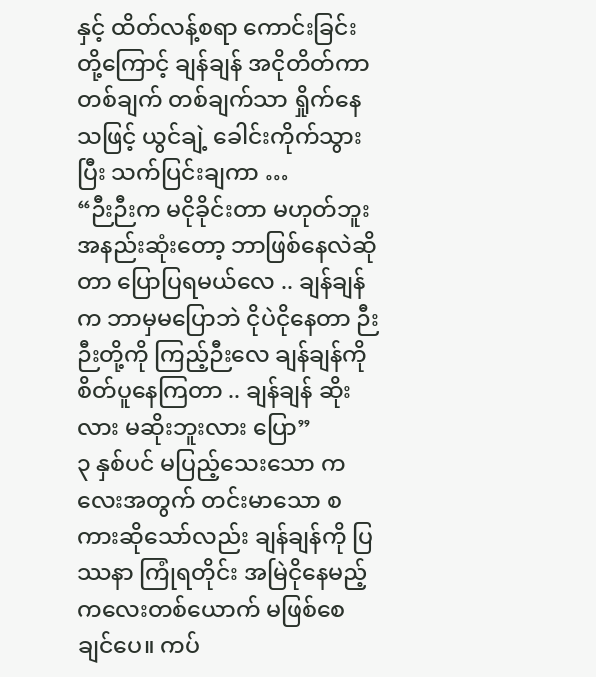နှင့် ထိတ်လန့်စရာ ကောင်းခြင်းတို့ကြောင့် ချန်ချန် အငိုတိတ်ကာ တစ်ချက် တစ်ချက်သာ ရှိုက်နေသဖြင့် ယွင်ချဲ့ ခေါင်းကိုက်သွားပြီး သက်ပြင်းချကာ …
“ဉီးဉီးက မငိုခိုင်းတာ မဟုတ်ဘူး အနည်းဆုံးတော့ ဘာဖြစ်နေလဲဆိုတာ ပြောပြရမယ်လေ .. ချန်ချန်က ဘာမှမပြောဘဲ ငိုပဲငိုနေတာ ဉီးဉီးတို့ကို ကြည့်ဉီးလေ ချန်ချန်ကို စိတ်ပူနေကြတာ .. ချန်ချန် ဆိုးလား မဆိုးဘူးလား ပြော”
၃ နှစ်ပင် မပြည့်သေးသော ကလေးအတွက် တင်းမာသော စကားဆိုသော်လည်း ချန်ချန်ကို ပြဿနာ ကြုံရတိုင်း အမြဲငိုနေမည့် ကလေးတစ်ယောက် မဖြစ်စေချင်ပေ။ ကပ်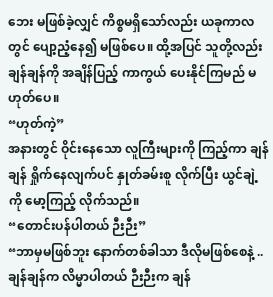ဘေး မဖြစ်ခဲ့လျှင် ကိစ္စမရှိသော်လည်း ယခုကာလတွင် ပျော့ညံ့နေ၍ မဖြစ်ပေ။ ထို့အပြင် သူတို့လည်း ချန်ချန်ကို အချိန်ပြည့် ကာကွယ် ပေးနိုင်ကြမည် မဟုတ်ပေ။
“ဟုတ်ကဲ့”
အနားတွင် ဝိုင်းနေသော လူကြီးများကို ကြည့်ကာ ချန်ချန် ရှိုက်နေလျက်ပင် နှုတ်ခမ်းစူ လိုက်ပြီး ယွင်ချဲ့ကို မော့ကြည့် လိုက်သည်။
“တောင်းပန်ပါတယ် ဉီးဉီး”
“ဘာမှမဖြစ်ဘူး နောက်တစ်ခါသာ ဒီလိုမဖြစ်စေနဲ့ .. ချန်ချန်က လိမ္မာပါတယ် ဉီးဉီးက ချန်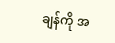ချန်ကို အ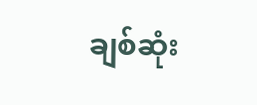ချစ်ဆုံး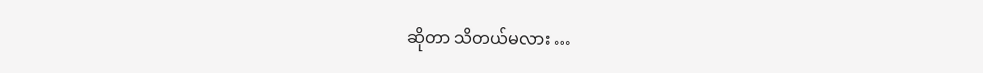ဆိုတာ သိတယ်မလား …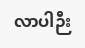လာပါဉီး